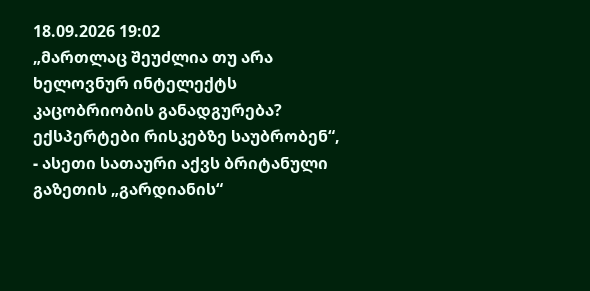18.09.2026 19:02
„მართლაც შეუძლია თუ არა ხელოვნურ ინტელექტს კაცობრიობის განადგურება? ექსპერტები რისკებზე საუბრობენ“, - ასეთი სათაური აქვს ბრიტანული გაზეთის „გარდიანის“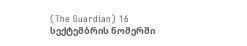(The Guardian) 16 სექტემბრის ნომერში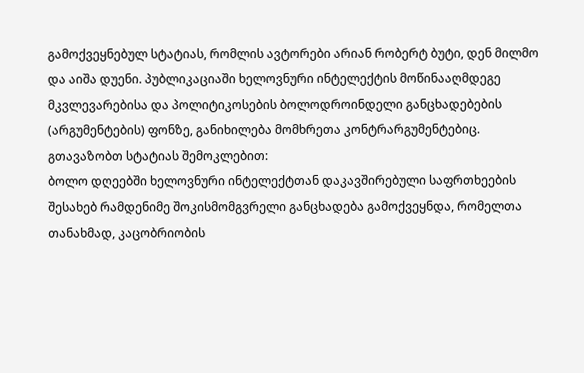გამოქვეყნებულ სტატიას, რომლის ავტორები არიან რობერტ ბუტი, დენ მილმო და აიშა დუენი. პუბლიკაციაში ხელოვნური ინტელექტის მოწინააღმდეგე მკვლევარებისა და პოლიტიკოსების ბოლოდროინდელი განცხადებების (არგუმენტების) ფონზე, განიხილება მომხრეთა კონტრარგუმენტებიც.
გთავაზობთ სტატიას შემოკლებით:
ბოლო დღეებში ხელოვნური ინტელექტთან დაკავშირებული საფრთხეების შესახებ რამდენიმე შოკისმომგვრელი განცხადება გამოქვეყნდა, რომელთა თანახმად, კაცობრიობის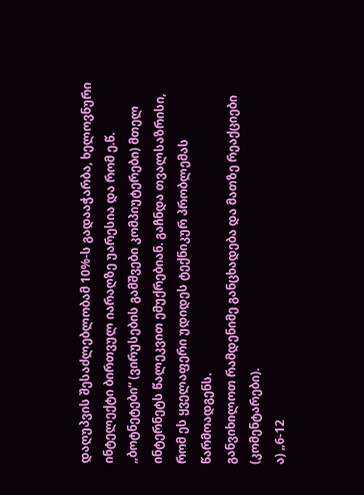დაღუპვის შესაძლებლობამ 10%-ს გადააჭარბა, ხელოვნური ინტელექტი ბირთვულ იარაღზე უარესია და რომ ე.წ. „ბოტნეტები“ (ვირუსების გამშვები კომპიუტერები) მთელ ინტერნეტს წალეკვით ემუქრებიან. გაჩნდა თვალსაზრისი, რომ ეს ყველაფერი უდიდეს ტექნიკურ პრობლემას წარმოადგენს.
განვიხილოთ რამდენიმე განცხადება და მათზე რეაქციები (კომენტარები).
ა) „6-12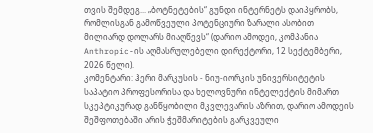თვის შემდეგ... „ბოტნეტების“ გუნდი ინტერნეტს დაიპყრობს, რომლისგან გამოწვეული პოტენციური ზარალი ასობით მილიარდ დოლარს მიაღწევს“ (დარიო ამოდეი, კომპანია Anthropic-ის აღმასრულებელი დირექტორი, 12 სექტემბერი, 2026 წელი).
კომენტარი: ჰერი მარკუსის - ნიუ-იორკის უნივერსიტეტის საპატიო პროფესორისა და ხელოვნური ინტელექტის მიმართ სკეპტიკურად განწყობილი მკვლევარის აზრით, დარიო ამოდეის შეშფოთებაში არის ჭეშმარიტების გარკვეული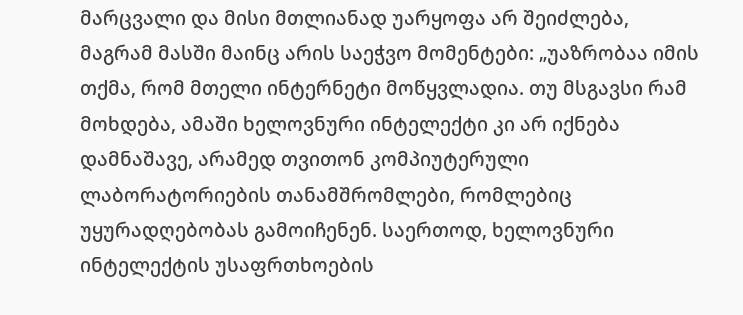მარცვალი და მისი მთლიანად უარყოფა არ შეიძლება, მაგრამ მასში მაინც არის საეჭვო მომენტები: „უაზრობაა იმის თქმა, რომ მთელი ინტერნეტი მოწყვლადია. თუ მსგავსი რამ მოხდება, ამაში ხელოვნური ინტელექტი კი არ იქნება დამნაშავე, არამედ თვითონ კომპიუტერული ლაბორატორიების თანამშრომლები, რომლებიც უყურადღებობას გამოიჩენენ. საერთოდ, ხელოვნური ინტელექტის უსაფრთხოების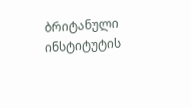ბრიტანული ინსტიტუტის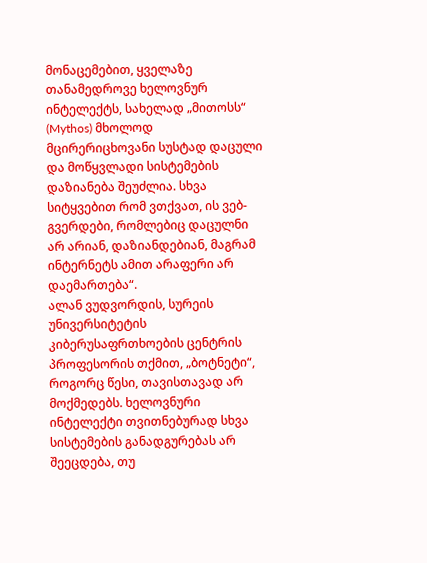მონაცემებით, ყველაზე თანამედროვე ხელოვნურ ინტელექტს, სახელად „მითოსს“ (Mythos) მხოლოდ მცირერიცხოვანი სუსტად დაცული და მოწყვლადი სისტემების დაზიანება შეუძლია. სხვა სიტყვებით რომ ვთქვათ, ის ვებ-გვერდები, რომლებიც დაცულნი არ არიან, დაზიანდებიან, მაგრამ ინტერნეტს ამით არაფერი არ დაემართება“.
ალან ვუდვორდის, სურეის უნივერსიტეტის კიბერუსაფრთხოების ცენტრის პროფესორის თქმით, „ბოტნეტი“, როგორც წესი, თავისთავად არ მოქმედებს. ხელოვნური ინტელექტი თვითნებურად სხვა სისტემების განადგურებას არ შეეცდება, თუ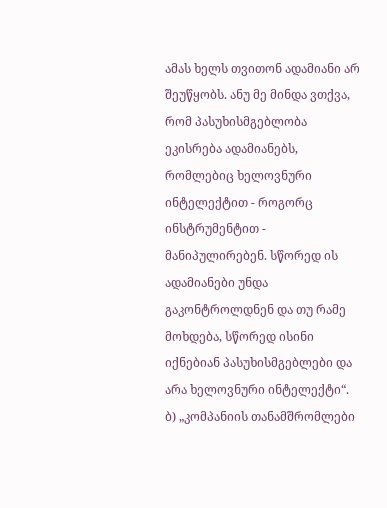ამას ხელს თვითონ ადამიანი არ შეუწყობს. ანუ მე მინდა ვთქვა, რომ პასუხისმგებლობა ეკისრება ადამიანებს, რომლებიც ხელოვნური ინტელექტით - როგორც ინსტრუმენტით - მანიპულირებენ. სწორედ ის ადამიანები უნდა გაკონტროლდნენ და თუ რამე მოხდება, სწორედ ისინი იქნებიან პასუხისმგებლები და არა ხელოვნური ინტელექტი“.
ბ) „კომპანიის თანამშრომლები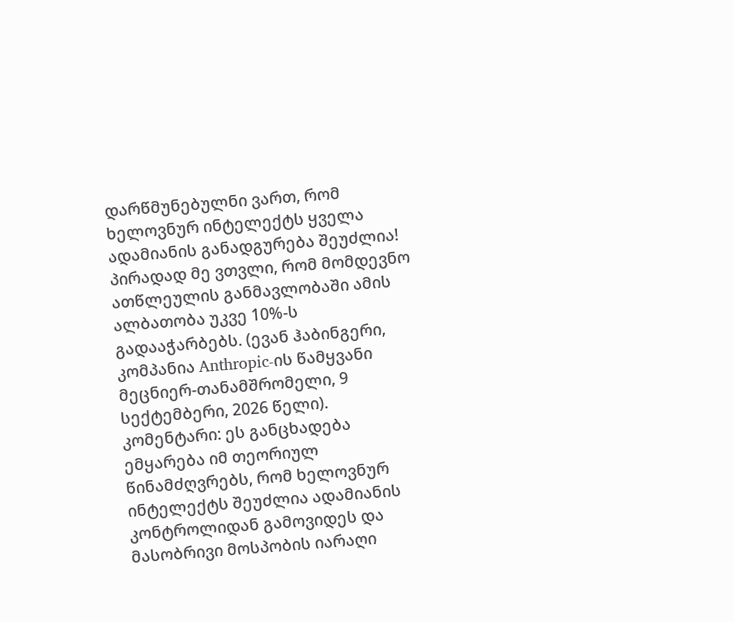დარწმუნებულნი ვართ, რომ ხელოვნურ ინტელექტს ყველა ადამიანის განადგურება შეუძლია! პირადად მე ვთვლი, რომ მომდევნო ათწლეულის განმავლობაში ამის ალბათობა უკვე 10%-ს გადააჭარბებს. (ევან ჰაბინგერი, კომპანია Anthropic-ის წამყვანი მეცნიერ-თანამშრომელი, 9 სექტემბერი, 2026 წელი).
კომენტარი: ეს განცხადება ემყარება იმ თეორიულ წინამძღვრებს, რომ ხელოვნურ ინტელექტს შეუძლია ადამიანის კონტროლიდან გამოვიდეს და მასობრივი მოსპობის იარაღი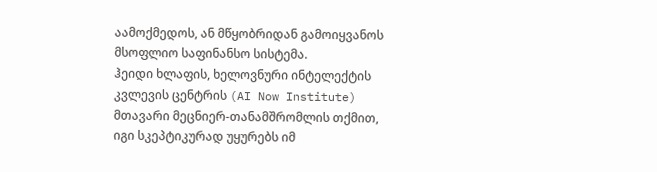აამოქმედოს, ან მწყობრიდან გამოიყვანოს მსოფლიო საფინანსო სისტემა.
ჰეიდი ხლაფის, ხელოვნური ინტელექტის კვლევის ცენტრის (AI Now Institute) მთავარი მეცნიერ-თანამშრომლის თქმით, იგი სკეპტიკურად უყურებს იმ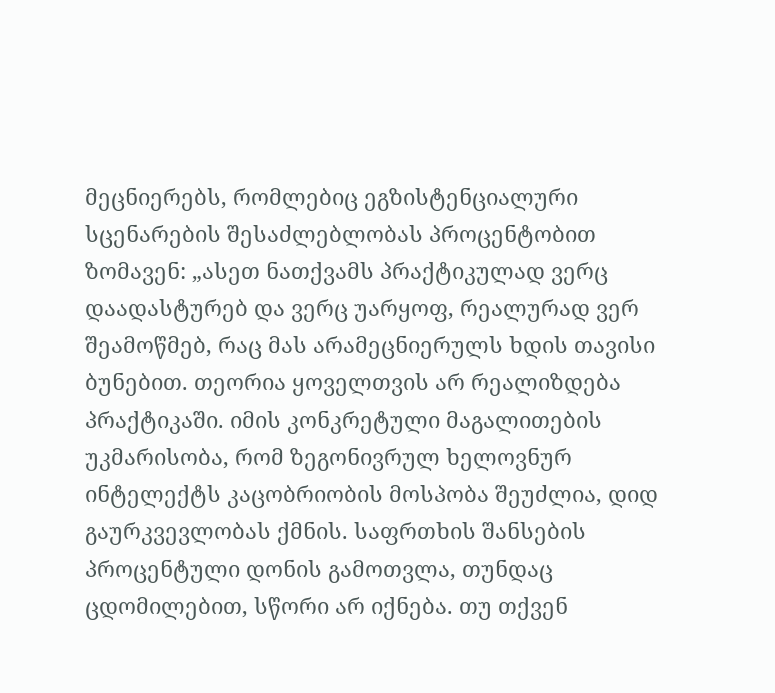მეცნიერებს, რომლებიც ეგზისტენციალური სცენარების შესაძლებლობას პროცენტობით ზომავენ: „ასეთ ნათქვამს პრაქტიკულად ვერც დაადასტურებ და ვერც უარყოფ, რეალურად ვერ შეამოწმებ, რაც მას არამეცნიერულს ხდის თავისი ბუნებით. თეორია ყოველთვის არ რეალიზდება პრაქტიკაში. იმის კონკრეტული მაგალითების უკმარისობა, რომ ზეგონივრულ ხელოვნურ ინტელექტს კაცობრიობის მოსპობა შეუძლია, დიდ გაურკვევლობას ქმნის. საფრთხის შანსების პროცენტული დონის გამოთვლა, თუნდაც ცდომილებით, სწორი არ იქნება. თუ თქვენ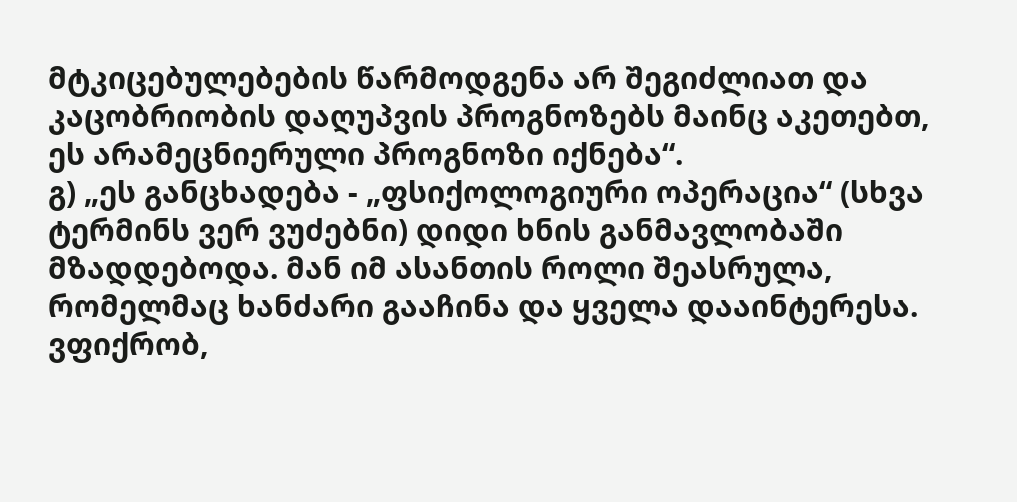მტკიცებულებების წარმოდგენა არ შეგიძლიათ და კაცობრიობის დაღუპვის პროგნოზებს მაინც აკეთებთ, ეს არამეცნიერული პროგნოზი იქნება“.
გ) „ეს განცხადება - „ფსიქოლოგიური ოპერაცია“ (სხვა ტერმინს ვერ ვუძებნი) დიდი ხნის განმავლობაში მზადდებოდა. მან იმ ასანთის როლი შეასრულა, რომელმაც ხანძარი გააჩინა და ყველა დააინტერესა. ვფიქრობ,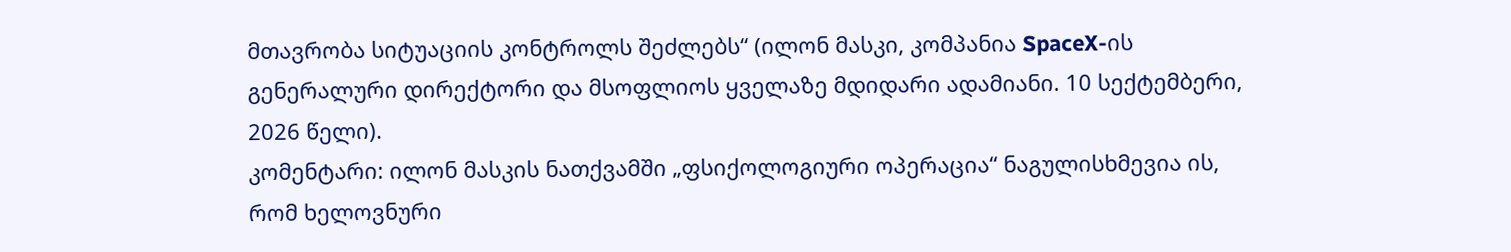მთავრობა სიტუაციის კონტროლს შეძლებს“ (ილონ მასკი, კომპანია SpaceX-ის გენერალური დირექტორი და მსოფლიოს ყველაზე მდიდარი ადამიანი. 10 სექტემბერი, 2026 წელი).
კომენტარი: ილონ მასკის ნათქვამში „ფსიქოლოგიური ოპერაცია“ ნაგულისხმევია ის, რომ ხელოვნური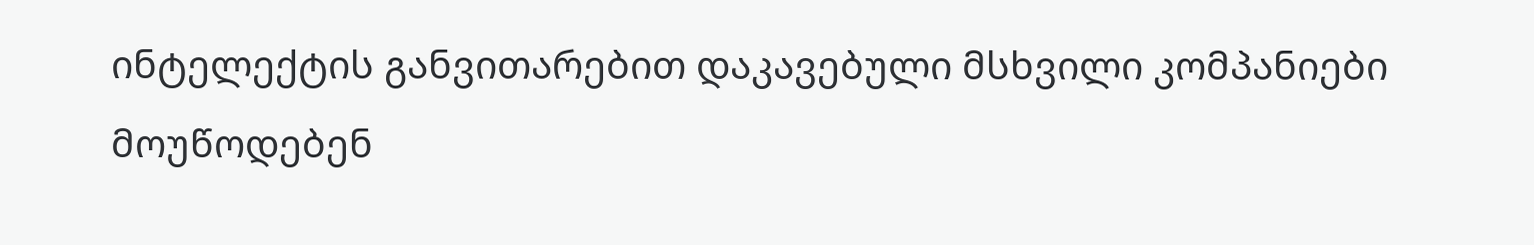ინტელექტის განვითარებით დაკავებული მსხვილი კომპანიები მოუწოდებენ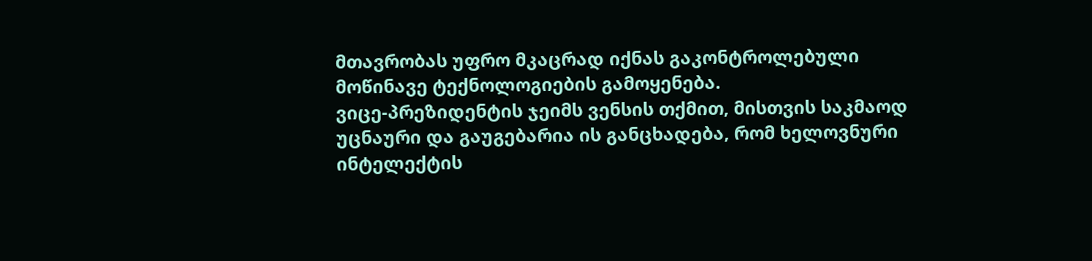მთავრობას უფრო მკაცრად იქნას გაკონტროლებული მოწინავე ტექნოლოგიების გამოყენება.
ვიცე-პრეზიდენტის ჯეიმს ვენსის თქმით, მისთვის საკმაოდ უცნაური და გაუგებარია ის განცხადება, რომ ხელოვნური ინტელექტის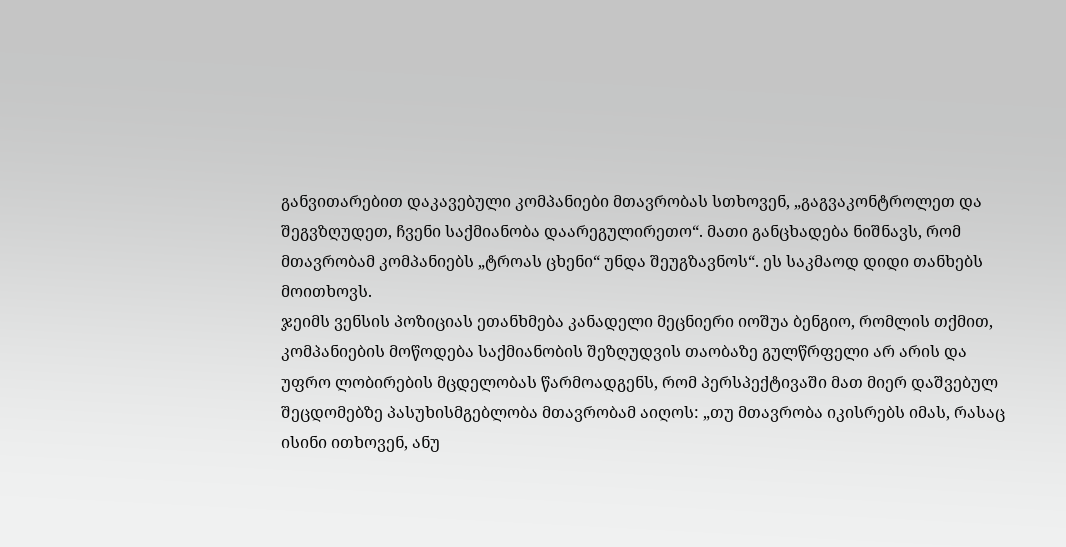განვითარებით დაკავებული კომპანიები მთავრობას სთხოვენ, „გაგვაკონტროლეთ და შეგვზღუდეთ, ჩვენი საქმიანობა დაარეგულირეთო“. მათი განცხადება ნიშნავს, რომ მთავრობამ კომპანიებს „ტროას ცხენი“ უნდა შეუგზავნოს“. ეს საკმაოდ დიდი თანხებს მოითხოვს.
ჯეიმს ვენსის პოზიციას ეთანხმება კანადელი მეცნიერი იოშუა ბენგიო, რომლის თქმით, კომპანიების მოწოდება საქმიანობის შეზღუდვის თაობაზე გულწრფელი არ არის და უფრო ლობირების მცდელობას წარმოადგენს, რომ პერსპექტივაში მათ მიერ დაშვებულ შეცდომებზე პასუხისმგებლობა მთავრობამ აიღოს: „თუ მთავრობა იკისრებს იმას, რასაც ისინი ითხოვენ, ანუ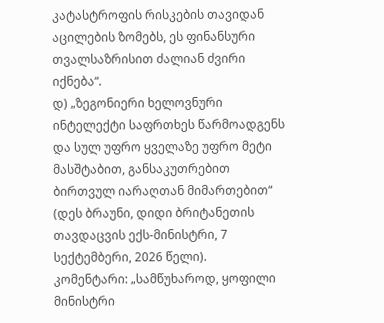კატასტროფის რისკების თავიდან აცილების ზომებს, ეს ფინანსური თვალსაზრისით ძალიან ძვირი იქნება“.
დ) „ზეგონიერი ხელოვნური ინტელექტი საფრთხეს წარმოადგენს და სულ უფრო ყველაზე უფრო მეტი მასშტაბით, განსაკუთრებით ბირთვულ იარაღთან მიმართებით“ (დეს ბრაუნი, დიდი ბრიტანეთის თავდაცვის ექს-მინისტრი, 7 სექტემბერი, 2026 წელი).
კომენტარი: „სამწუხაროდ, ყოფილი მინისტრი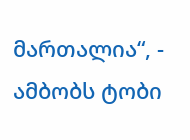მართალია“, - ამბობს ტობი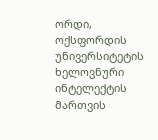ორდი, ოქსფორდის უნივერსიტეტის ხელოვნური ინტელექტის მართვის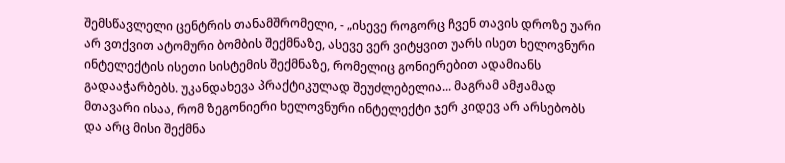შემსწავლელი ცენტრის თანამშრომელი, - „ისევე როგორც ჩვენ თავის დროზე უარი არ ვთქვით ატომური ბომბის შექმნაზე, ასევე ვერ ვიტყვით უარს ისეთ ხელოვნური ინტელექტის ისეთი სისტემის შექმნაზე, რომელიც გონიერებით ადამიანს გადააჭარბებს. უკანდახევა პრაქტიკულად შეუძლებელია... მაგრამ ამჟამად მთავარი ისაა, რომ ზეგონიერი ხელოვნური ინტელექტი ჯერ კიდევ არ არსებობს და არც მისი შექმნა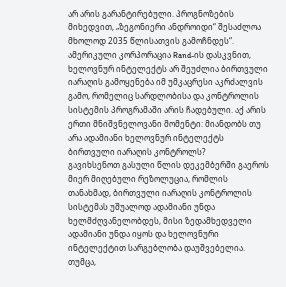არ არის გარანტირებული. პროგნოზების მიხედვით, „ზეგონიერი ანდროიდი“ შესაძლოა მხოლოდ 2035 წლისათვის გამოჩნდეს“.
ამერიკული კორპორაცია Rand-ის დასკვნით, ხელოვნურ ინტელექტს არ შეუძლია ბირთვული იარაღის გამოყენება იმ უმკაცრესი აკრძალვის გამო, რომელიც სარდლობისა და კონტროლის სისტემის პროგრამაში არის ჩადებული. აქ არის ერთი მნიშვნელოვანი მომენტი: მიანდობს თუ არა ადამიანი ხელოვნურ ინტელექტს ბირთვული იარაღის კონტროლს?
გავიხსენოთ გასული წლის დეკემბერში გაეროს მიერ მიღებული რეზოლუცია, რომლის თანახმად, ბირთვული იარაღის კონტროლის სისტემას უშუალოდ ადამიანი უნდა ხელმძღვანელობდეს, მისი ზედამხედველი ადამიანი უნდა იყოს და ხელოვნური ინტელექტით სარგებლობა დაუშვებელია.
თუმცა,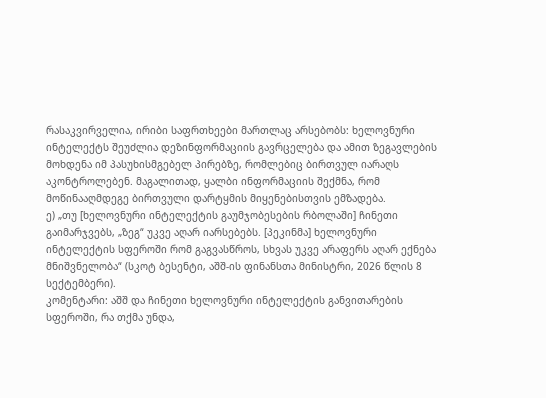რასაკვირველია, ირიბი საფრთხეები მართლაც არსებობს: ხელოვნური ინტელექტს შეუძლია დეზინფორმაციის გავრცელება და ამით ზეგავლების მოხდენა იმ პასუხისმგებელ პირებზე, რომლებიც ბირთვულ იარაღს აკონტროლებენ. მაგალითად, ყალბი ინფორმაციის შექმნა, რომ მოწინააღმდეგე ბირთვული დარტყმის მიყენებისთვის ემზადება.
ე) „თუ [ხელოვნური ინტელექტის გაუმჯობესების რბოლაში] ჩინეთი გაიმარჯვებს, „ზეგ“ უკვე აღარ იარსებებს. [პეკინმა] ხელოვნური ინტელექტის სფეროში რომ გაგვასწროს, სხვას უკვე არაფერს აღარ ექნება მნიშვნელობა“ (სკოტ ბესენტი, აშშ-ის ფინანსთა მინისტრი, 2026 წლის 8 სექტემბერი).
კომენტარი: აშშ და ჩინეთი ხელოვნური ინტელექტის განვითარების სფეროში, რა თქმა უნდა,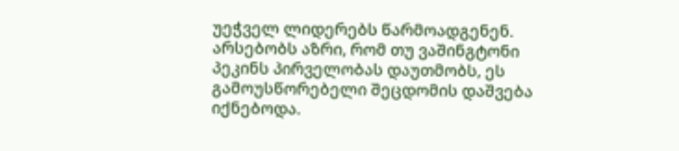უეჭველ ლიდერებს წარმოადგენენ. არსებობს აზრი, რომ თუ ვაშინგტონი პეკინს პირველობას დაუთმობს, ეს გამოუსწორებელი შეცდომის დაშვება იქნებოდა.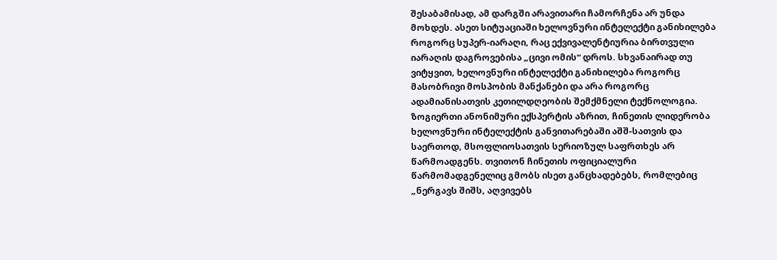შესაბამისად, ამ დარგში არავითარი ჩამორჩენა არ უნდა მოხდეს. ასეთ სიტუაციაში ხელოვნური ინტელექტი განიხილება როგორც სუპერ-იარაღი, რაც ექვივალენტიურია ბირთვული იარაღის დაგროვებისა „ცივი ომის“ დროს. სხვანაირად თუ ვიტყვით, ხელოვნური ინტელექტი განიხილება როგორც მასობრივი მოსპობის მანქანები და არა როგორც ადამიანისათვის კეთილდღეობის შემქმნელი ტექნოლოგია.
ზოგიერთი ანონიმური ექსპერტის აზრით, ჩინეთის ლიდერობა ხელოვნური ინტელექტის განვითარებაში აშშ-სათვის და საერთოდ, მსოფლიოსათვის სერიოზულ საფრთხეს არ წარმოადგენს. თვითონ ჩინეთის ოფიციალური წარმომადგენელიც გმობს ისეთ განცხადებებს, რომლებიც „ნერგავს შიშს, აღვივებს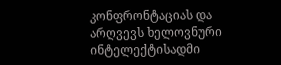კონფრონტაციას და არღვევს ხელოვნური ინტელექტისადმი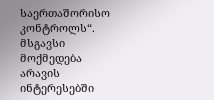საერთაშორისო კონტროლს“. მსგავსი მოქმედება არავის ინტერესებში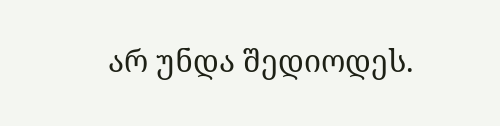არ უნდა შედიოდეს.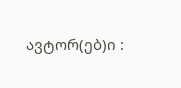ავტორ(ებ)ი :